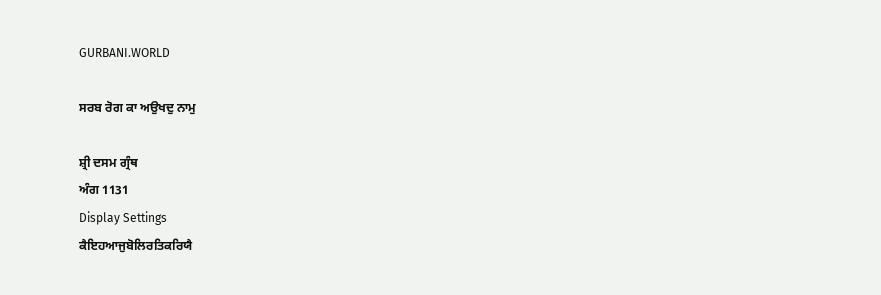GURBANI.WORLD

ਸਰਬ ਰੋਗ ਕਾ ਅਉਖਦੁ ਨਾਮੁ

ਸ਼੍ਰੀ ਦਸਮ ਗ੍ਰੰਥ
ਅੰਗ 1131
Display Settings
ਕੈਇਹਆਜੁਬੋਲਿਰਤਿਕਰਿਯੈ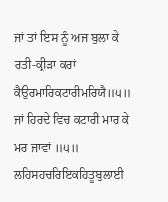ਜਾਂ ਤਾਂ ਇਸ ਨੂੰ ਅਜ ਬੁਲਾ ਕੇ ਰਤੀ-ਕ੍ਰੀੜਾ ਕਰਾਂ
ਕੈਉਰਮਾਰਿਕਟਾਰੀਮਰਿਯੈ॥੫॥
ਜਾਂ ਹਿਰਦੇ ਵਿਚ ਕਟਾਰੀ ਮਾਰ ਕੇ ਮਰ ਜਾਵਾਂ ॥੫॥
ਲਹਿਸਹਚਰਿਇਕਹਿਤੂਬੁਲਾਈ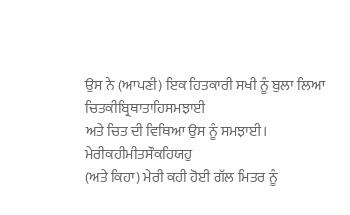ਉਸ ਨੇ (ਆਪਣੀ) ਇਕ ਹਿਤਕਾਰੀ ਸਖੀ ਨੂੰ ਬੁਲਾ ਲਿਆ
ਚਿਤਕੀਬ੍ਰਿਥਾਤਾਹਿਸਮਝਾਈ
ਅਤੇ ਚਿਤ ਦੀ ਵਿਥਿਆ ਉਸ ਨੂੰ ਸਮਝਾਈ।
ਮੇਰੀਕਹੀਮੀਤਸੌਕਹਿਯਹੁ
(ਅਤੇ ਕਿਹਾ) ਮੇਰੀ ਕਹੀ ਹੋਈ ਗੱਲ ਮਿਤਰ ਨੂੰ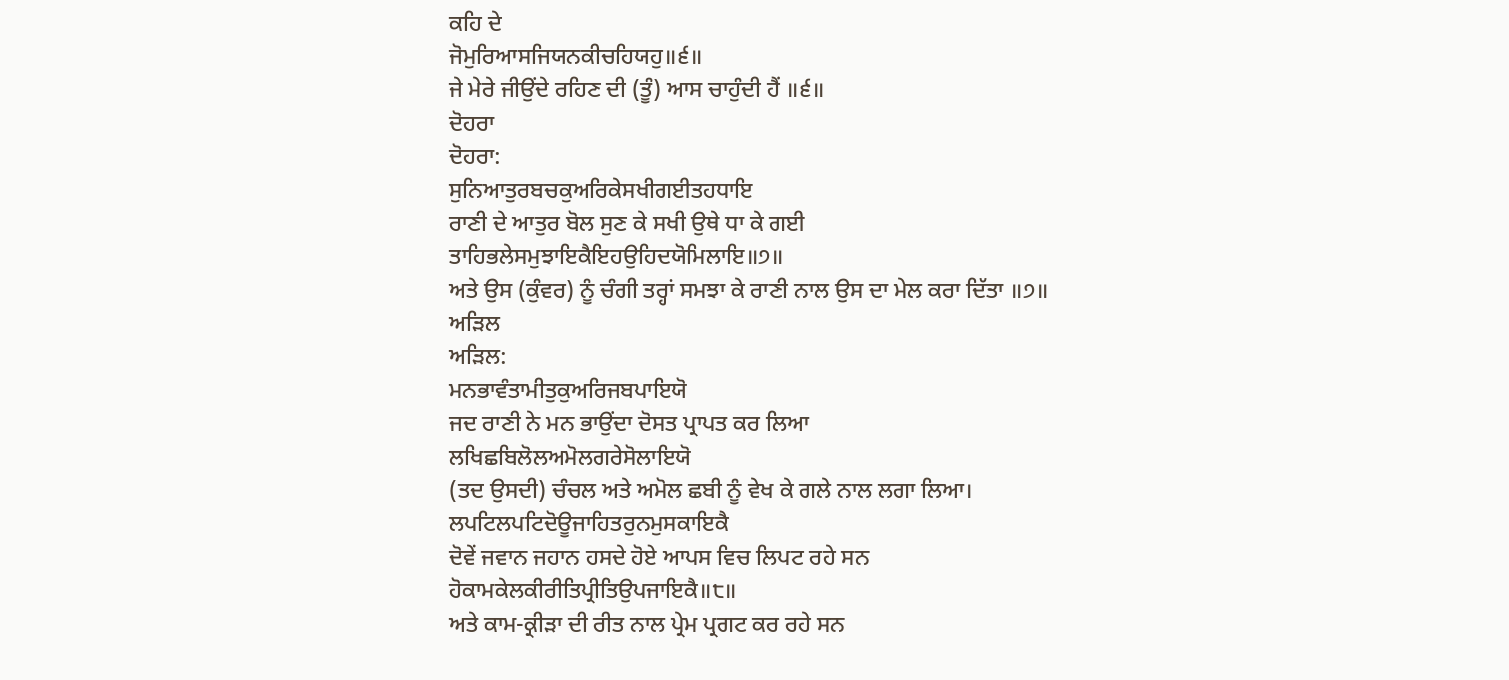ਕਹਿ ਦੇ
ਜੋਮੁਰਿਆਸਜਿਯਨਕੀਚਹਿਯਹੁ॥੬॥
ਜੇ ਮੇਰੇ ਜੀਉਂਦੇ ਰਹਿਣ ਦੀ (ਤੂੰ) ਆਸ ਚਾਹੁੰਦੀ ਹੈਂ ॥੬॥
ਦੋਹਰਾ
ਦੋਹਰਾ:
ਸੁਨਿਆਤੁਰਬਚਕੁਅਰਿਕੇਸਖੀਗਈਤਹਧਾਇ
ਰਾਣੀ ਦੇ ਆਤੁਰ ਬੋਲ ਸੁਣ ਕੇ ਸਖੀ ਉਥੇ ਧਾ ਕੇ ਗਈ
ਤਾਹਿਭਲੇਸਮੁਝਾਇਕੈਇਹਉਹਿਦਯੋਮਿਲਾਇ॥੭॥
ਅਤੇ ਉਸ (ਕੁੰਵਰ) ਨੂੰ ਚੰਗੀ ਤਰ੍ਹਾਂ ਸਮਝਾ ਕੇ ਰਾਣੀ ਨਾਲ ਉਸ ਦਾ ਮੇਲ ਕਰਾ ਦਿੱਤਾ ॥੭॥
ਅੜਿਲ
ਅੜਿਲ:
ਮਨਭਾਵੰਤਾਮੀਤੁਕੁਅਰਿਜਬਪਾਇਯੋ
ਜਦ ਰਾਣੀ ਨੇ ਮਨ ਭਾਉਂਦਾ ਦੋਸਤ ਪ੍ਰਾਪਤ ਕਰ ਲਿਆ
ਲਖਿਛਬਿਲੋਲਅਮੋਲਗਰੇਸੋਲਾਇਯੋ
(ਤਦ ਉਸਦੀ) ਚੰਚਲ ਅਤੇ ਅਮੋਲ ਛਬੀ ਨੂੰ ਵੇਖ ਕੇ ਗਲੇ ਨਾਲ ਲਗਾ ਲਿਆ।
ਲਪਟਿਲਪਟਿਦੋਊਜਾਹਿਤਰੁਨਮੁਸਕਾਇਕੈ
ਦੋਵੇਂ ਜਵਾਨ ਜਹਾਨ ਹਸਦੇ ਹੋਏ ਆਪਸ ਵਿਚ ਲਿਪਟ ਰਹੇ ਸਨ
ਹੋਕਾਮਕੇਲਕੀਰੀਤਿਪ੍ਰੀਤਿਉਪਜਾਇਕੈ॥੮॥
ਅਤੇ ਕਾਮ-ਕ੍ਰੀੜਾ ਦੀ ਰੀਤ ਨਾਲ ਪ੍ਰੇਮ ਪ੍ਰਗਟ ਕਰ ਰਹੇ ਸਨ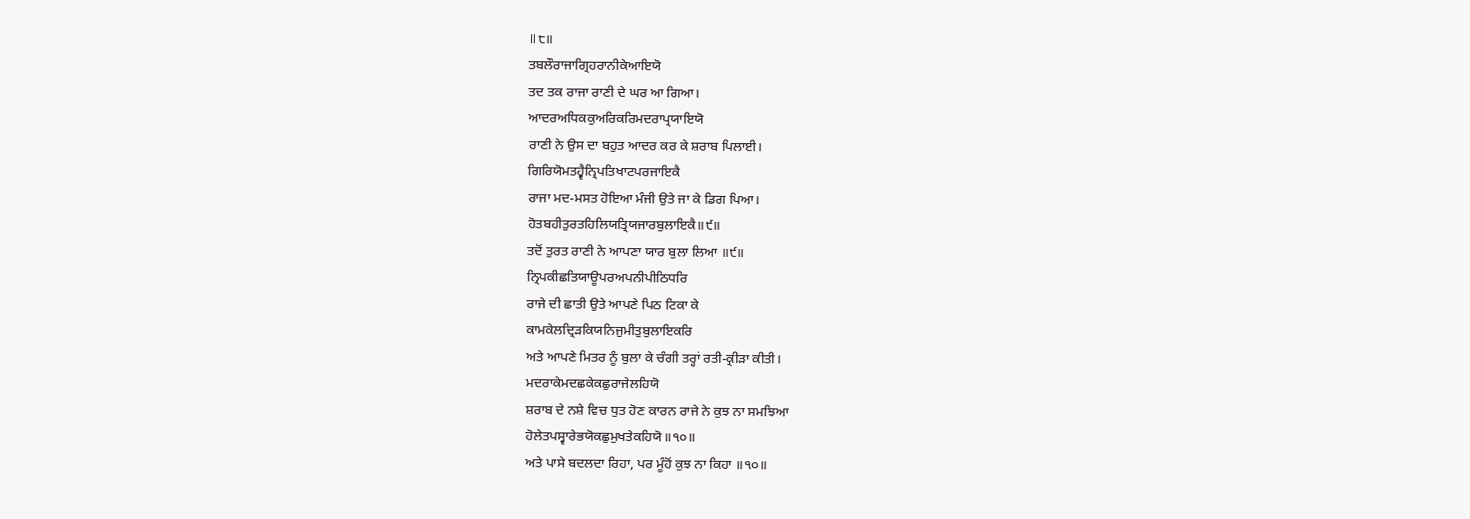॥੮॥
ਤਬਲੌਰਾਜਾਗ੍ਰਿਹਰਾਨੀਕੇਆਇਯੋ
ਤਦ ਤਕ ਰਾਜਾ ਰਾਣੀ ਦੇ ਘਰ ਆ ਗਿਆ।
ਆਦਰਅਧਿਕਕੁਅਰਿਕਰਿਮਦਰਾਪ੍ਰਯਾਇਯੋ
ਰਾਣੀ ਨੇ ਉਸ ਦਾ ਬਹੁਤ ਆਦਰ ਕਰ ਕੇ ਸ਼ਰਾਬ ਪਿਲਾਈ।
ਗਿਰਿਯੋਮਤਹ੍ਵੈਨ੍ਰਿਪਤਿਖਾਟਪਰਜਾਇਕੈ
ਰਾਜਾ ਮਦ-ਮਸਤ ਹੋਇਆ ਮੰਜੀ ਉਤੇ ਜਾ ਕੇ ਡਿਗ ਪਿਆ।
ਹੋਤਬਹੀਤੁਰਤਹਿਲਿਯਤ੍ਰਿਯਜਾਰਬੁਲਾਇਕੈ॥੯॥
ਤਦੋਂ ਤੁਰਤ ਰਾਣੀ ਨੇ ਆਪਣਾ ਯਾਰ ਬੁਲਾ ਲਿਆ ॥੯॥
ਨ੍ਰਿਪਕੀਛਤਿਯਾਊਪਰਅਪਨੀਪੀਠਿਧਰਿ
ਰਾਜੇ ਦੀ ਛਾਤੀ ਉਤੇ ਆਪਣੇ ਪਿਠ ਟਿਕਾ ਕੇ
ਕਾਮਕੇਲਦ੍ਰਿੜਕਿਯਨਿਜੁਮੀਤੁਬੁਲਾਇਕਰਿ
ਅਤੇ ਆਪਣੇ ਮਿਤਰ ਨੂੰ ਬੁਲਾ ਕੇ ਚੰਗੀ ਤਰ੍ਹਾਂ ਰਤੀ-ਕ੍ਰੀੜਾ ਕੀਤੀ।
ਮਦਰਾਕੇਮਦਛਕੇਕਛੁਰਾਜੇਲਹਿਯੋ
ਸ਼ਰਾਬ ਦੇ ਨਸ਼ੇ ਵਿਚ ਧੁਤ ਹੋਣ ਕਾਰਨ ਰਾਜੇ ਨੇ ਕੁਝ ਨਾ ਸਮਝਿਆ
ਹੋਲੇਤਪਸ੍ਵਾਰੇਭਯੋਕਛੁਮੁਖਤੇਕਹਿਯੋ॥੧੦॥
ਅਤੇ ਪਾਸੇ ਬਦਲਦਾ ਰਿਹਾ, ਪਰ ਮੂੰਹੋਂ ਕੁਝ ਨਾ ਕਿਹਾ ॥੧੦॥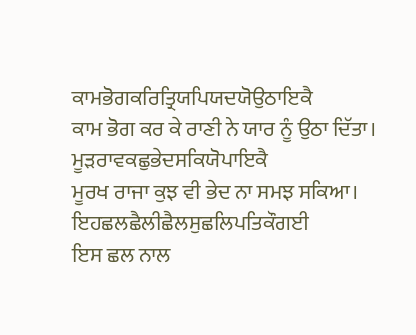ਕਾਮਭੋਗਕਰਿਤ੍ਰਿਯਪਿਯਦਯੋਉਠਾਇਕੈ
ਕਾਮ ਭੋਗ ਕਰ ਕੇ ਰਾਣੀ ਨੇ ਯਾਰ ਨੂੰ ਉਠਾ ਦਿੱਤਾ।
ਮੂੜਰਾਵਕਛੁਭੇਦਸਕਿਯੋਪਾਇਕੈ
ਮੂਰਖ ਰਾਜਾ ਕੁਝ ਵੀ ਭੇਦ ਨਾ ਸਮਝ ਸਕਿਆ।
ਇਹਛਲਛੈਲੀਛੈਲਸੁਛਲਿਪਤਿਕੌਗਈ
ਇਸ ਛਲ ਨਾਲ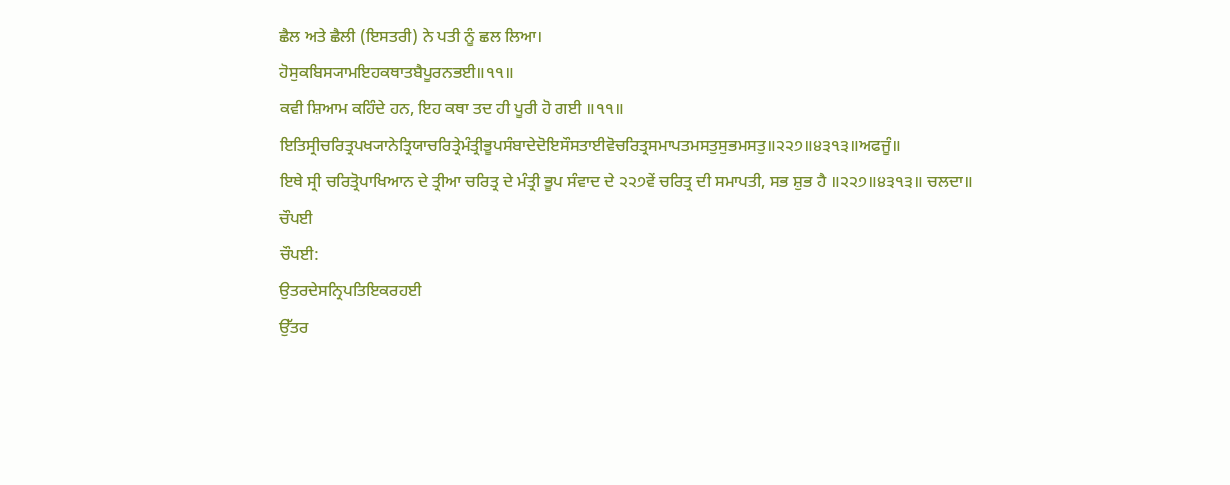ਛੈਲ ਅਤੇ ਛੈਲੀ (ਇਸਤਰੀ) ਨੇ ਪਤੀ ਨੂੰ ਛਲ ਲਿਆ।
ਹੋਸੁਕਬਿਸ੍ਯਾਮਇਹਕਥਾਤਬੈਪੂਰਨਭਈ॥੧੧॥
ਕਵੀ ਸ਼ਿਆਮ ਕਹਿੰਦੇ ਹਨ, ਇਹ ਕਥਾ ਤਦ ਹੀ ਪੂਰੀ ਹੋ ਗਈ ॥੧੧॥
ਇਤਿਸ੍ਰੀਚਰਿਤ੍ਰਪਖ੍ਯਾਨੇਤ੍ਰਿਯਾਚਰਿਤ੍ਰੇਮੰਤ੍ਰੀਭੂਪਸੰਬਾਦੇਦੋਇਸੌਸਤਾਈਵੋਚਰਿਤ੍ਰਸਮਾਪਤਮਸਤੁਸੁਭਮਸਤੁ॥੨੨੭॥੪੩੧੩॥ਅਫਜੂੰ॥
ਇਥੇ ਸ੍ਰੀ ਚਰਿਤ੍ਰੋਪਾਖਿਆਨ ਦੇ ਤ੍ਰੀਆ ਚਰਿਤ੍ਰ ਦੇ ਮੰਤ੍ਰੀ ਭੂਪ ਸੰਵਾਦ ਦੇ ੨੨੭ਵੇਂ ਚਰਿਤ੍ਰ ਦੀ ਸਮਾਪਤੀ, ਸਭ ਸ਼ੁਭ ਹੈ ॥੨੨੭॥੪੩੧੩॥ ਚਲਦਾ॥
ਚੌਪਈ
ਚੌਪਈ:
ਉਤਰਦੇਸਨ੍ਰਿਪਤਿਇਕਰਹਈ
ਉੱਤਰ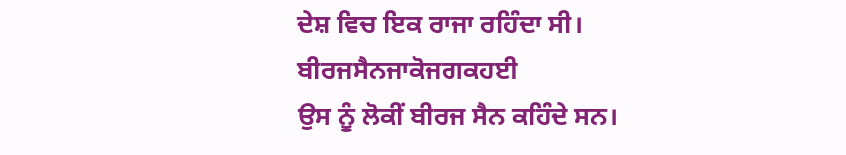ਦੇਸ਼ ਵਿਚ ਇਕ ਰਾਜਾ ਰਹਿੰਦਾ ਸੀ।
ਬੀਰਜਸੈਨਜਾਕੋਜਗਕਹਈ
ਉਸ ਨੂੰ ਲੋਕੀਂ ਬੀਰਜ ਸੈਨ ਕਹਿੰਦੇ ਸਨ।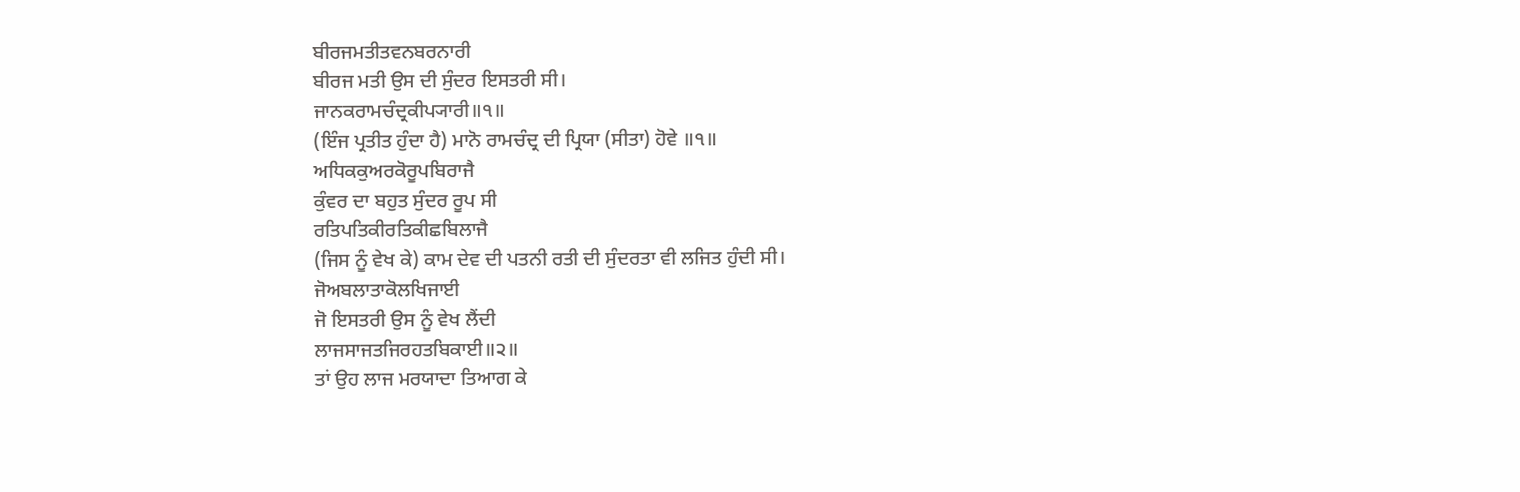ਬੀਰਜਮਤੀਤਵਨਬਰਨਾਰੀ
ਬੀਰਜ ਮਤੀ ਉਸ ਦੀ ਸੁੰਦਰ ਇਸਤਰੀ ਸੀ।
ਜਾਨਕਰਾਮਚੰਦ੍ਰਕੀਪ੍ਯਾਰੀ॥੧॥
(ਇੰਜ ਪ੍ਰਤੀਤ ਹੁੰਦਾ ਹੈ) ਮਾਨੋ ਰਾਮਚੰਦ੍ਰ ਦੀ ਪ੍ਰਿਯਾ (ਸੀਤਾ) ਹੋਵੇ ॥੧॥
ਅਧਿਕਕੁਅਰਕੋਰੂਪਬਿਰਾਜੈ
ਕੁੰਵਰ ਦਾ ਬਹੁਤ ਸੁੰਦਰ ਰੂਪ ਸੀ
ਰਤਿਪਤਿਕੀਰਤਿਕੀਛਬਿਲਾਜੈ
(ਜਿਸ ਨੂੰ ਵੇਖ ਕੇ) ਕਾਮ ਦੇਵ ਦੀ ਪਤਨੀ ਰਤੀ ਦੀ ਸੁੰਦਰਤਾ ਵੀ ਲਜਿਤ ਹੁੰਦੀ ਸੀ।
ਜੋਅਬਲਾਤਾਕੋਲਖਿਜਾਈ
ਜੋ ਇਸਤਰੀ ਉਸ ਨੂੰ ਵੇਖ ਲੈਂਦੀ
ਲਾਜਸਾਜਤਜਿਰਹਤਬਿਕਾਈ॥੨॥
ਤਾਂ ਉਹ ਲਾਜ ਮਰਯਾਦਾ ਤਿਆਗ ਕੇ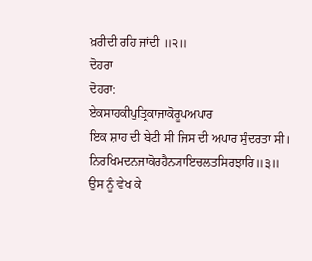ਖ਼ਰੀਦੀ ਰਹਿ ਜਾਂਦੀ ॥੨॥
ਦੋਹਰਾ
ਦੋਹਰਾ:
ਏਕਸਾਹਕੀਪੁਤ੍ਰਿਕਾਜਾਕੋਰੂਪਅਪਾਰ
ਇਕ ਸ਼ਾਹ ਦੀ ਬੇਟੀ ਸੀ ਜਿਸ ਦੀ ਅਪਾਰ ਸੁੰਦਰਤਾ ਸੀ।
ਨਿਰਖਿਮਦਨਜਾਕੋਰਹੈਨ੍ਯਾਇਚਲਤਸਿਰਝਾਰਿ॥੩॥
ਉਸ ਨੂੰ ਵੇਖ ਕੇ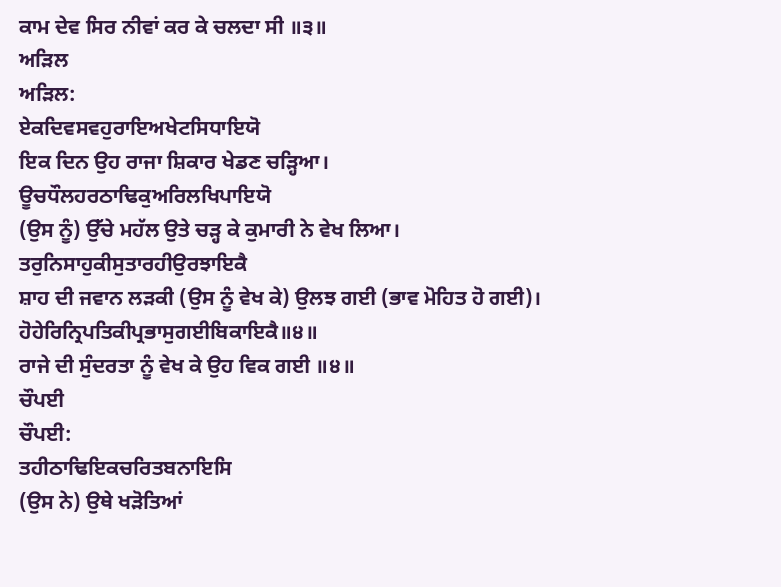ਕਾਮ ਦੇਵ ਸਿਰ ਨੀਵਾਂ ਕਰ ਕੇ ਚਲਦਾ ਸੀ ॥੩॥
ਅੜਿਲ
ਅੜਿਲ:
ਏਕਦਿਵਸਵਹੁਰਾਇਅਖੇਟਸਿਧਾਇਯੋ
ਇਕ ਦਿਨ ਉਹ ਰਾਜਾ ਸ਼ਿਕਾਰ ਖੇਡਣ ਚੜ੍ਹਿਆ।
ਊਚਧੌਲਹਰਠਾਢਿਕੁਅਰਿਲਖਿਪਾਇਯੋ
(ਉਸ ਨੂੰ) ਉੱਚੇ ਮਹੱਲ ਉਤੇ ਚੜ੍ਹ ਕੇ ਕੁਮਾਰੀ ਨੇ ਵੇਖ ਲਿਆ।
ਤਰੁਨਿਸਾਹੁਕੀਸੁਤਾਰਹੀਉਰਝਾਇਕੈ
ਸ਼ਾਹ ਦੀ ਜਵਾਨ ਲੜਕੀ (ਉਸ ਨੂੰ ਵੇਖ ਕੇ) ਉਲਝ ਗਈ (ਭਾਵ ਮੋਹਿਤ ਹੋ ਗਈ)।
ਹੋਹੇਰਿਨ੍ਰਿਪਤਿਕੀਪ੍ਰਭਾਸੁਗਈਬਿਕਾਇਕੈ॥੪॥
ਰਾਜੇ ਦੀ ਸੁੰਦਰਤਾ ਨੂੰ ਵੇਖ ਕੇ ਉਹ ਵਿਕ ਗਈ ॥੪॥
ਚੌਪਈ
ਚੌਪਈ:
ਤਹੀਠਾਢਿਇਕਚਰਿਤਬਨਾਇਸਿ
(ਉਸ ਨੇ) ਉਥੇ ਖੜੋਤਿਆਂ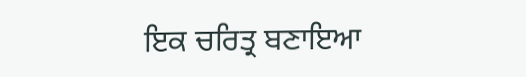ਇਕ ਚਰਿਤ੍ਰ ਬਣਾਇਆ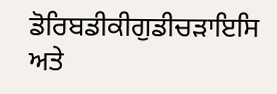ਡੋਰਿਬਡੀਕੀਗੁਡੀਚੜਾਇਸਿ
ਅਤੇ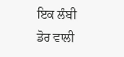ਇਕ ਲੰਬੀ ਡੋਰ ਵਾਲੀ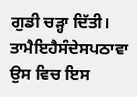ਗੁਡੀ ਚੜ੍ਹਾ ਦਿੱਤੀ।
ਤਾਮੈਇਹੈਸੰਦੇਸਪਠਾਵਾ
ਉਸ ਵਿਚ ਇਸ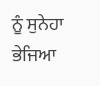ਨੂੰ ਸੁਨੇਹਾ ਭੇਜਿਆ